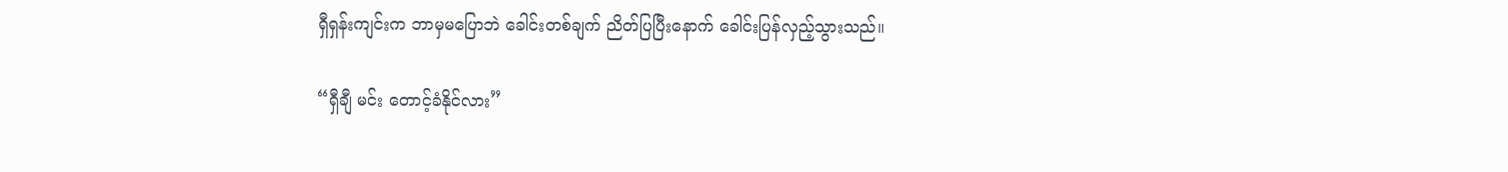ရှီရှန်းကျင်းက ဘာမှမပြောဘဲ ခေါင်းတစ်ချက် ညိတ်ပြပြီးနောက် ခေါင်းပြန်လှည့်သွားသည်။

“ရှီချီ မင်း တောင့်ခံနိုင်လား”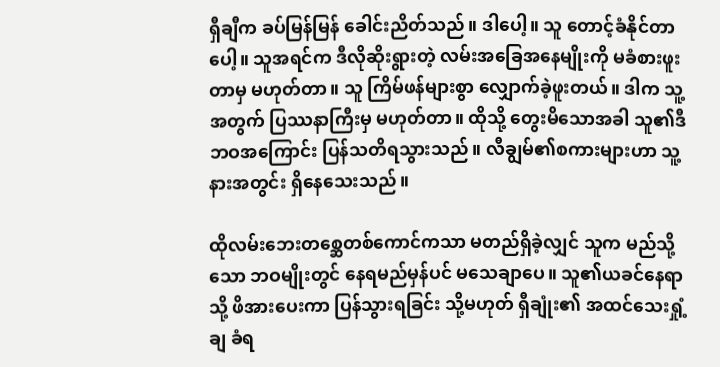ရှီချီက ခပ်မြန်မြန် ခေါင်းညိတ်သည်။ ဒါပေါ့။ သူ တောင့်ခံနိုင်တာပေါ့။ သူအရင်က ဒီလိုဆိုးရွားတဲ့ လမ်းအခြေအနေမျိုးကို မခံစားဖူးတာမှ မဟုတ်တာ။ သူ ကြိမ်ဖန်များစွာ လျှောက်ခဲ့ဖူးတယ်။ ဒါက သူ့အတွက် ပြဿနာကြီးမှ မဟုတ်တာ။ ထိုသို့ တွေးမိသောအခါ သူ၏ဒီဘဝအကြောင်း ပြန်သတိရသွားသည်။ လီချွမ်၏စကားများဟာ သူ့နားအတွင်း ရှိနေသေးသည်။

ထိုလမ်းဘေးတစ္ဆေတစ်ကောင်ကသာ မတည်ရှိခဲ့လျှင် သူက မည်သို့သော ဘဝမျိုးတွင် နေရမည်မှန်ပင် မသေချာပေ။ သူ၏ယခင်နေရာသို့ ဖိအားပေးကာ ပြန်သွားရခြင်း သို့မဟုတ် ရှီချုံး၏ အထင်သေးရှုံ့ချ ခံရ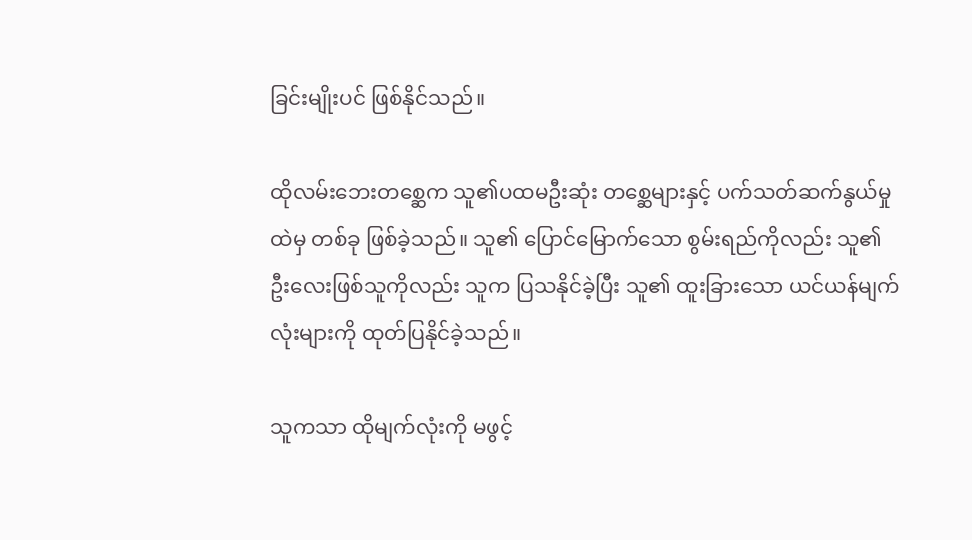ခြင်းမျိုးပင် ဖြစ်နိုင်သည်။

ထိုလမ်းဘေးတစ္ဆေက သူ၏ပထမဦးဆုံး တစ္ဆေများနှင့် ပက်သတ်ဆက်နွယ်မှုထဲမှ တစ်ခု ဖြစ်ခဲ့သည်။ သူ၏ ပြောင်မြောက်သော စွမ်းရည်ကိုလည်း သူ၏ဦးလေးဖြစ်သူကိုလည်း သူက ပြသနိုင်ခဲ့ပြီး သူ၏ ထူးခြားသော ယင်ယန်မျက်လုံးများကို ထုတ်ပြနိုင်ခဲ့သည်။

သူကသာ ထိုမျက်လုံးကို မဖွင့်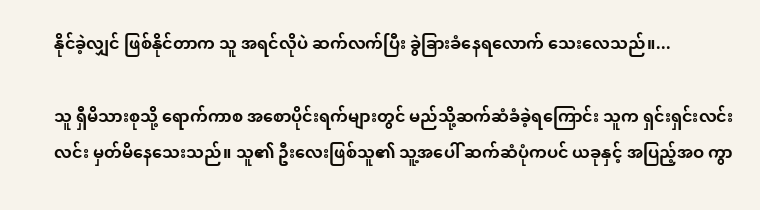နိုင်ခဲ့လျှင် ဖြစ်နိုင်တာက သူ အရင်လိုပဲ ဆက်လက်ပြီး ခွဲခြားခံနေရလောက် သေးလေသည်။...

သူ ရှီမိသားစုသို့ ရောက်ကာစ အစောပိုင်းရက်များတွင် မည်သို့ဆက်ဆံခံခဲ့ရကြောင်း သူက ရှင်းရှင်းလင်းလင်း မှတ်မိနေသေးသည်။ သူ၏ ဦးလေးဖြစ်သူ၏ သူ့အပေါ် ဆက်ဆံပုံကပင် ယခုနှင့် အပြည့်အဝ ကွာ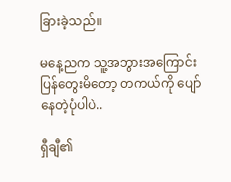ခြားခဲ့သည်။

မနေ့ညက သူ့အဘွားအကြောင်း ပြန်တွေးမိတော့ တကယ်ကို ပျော်နေတဲ့ပုံပါပဲ..

ရှီချီ၏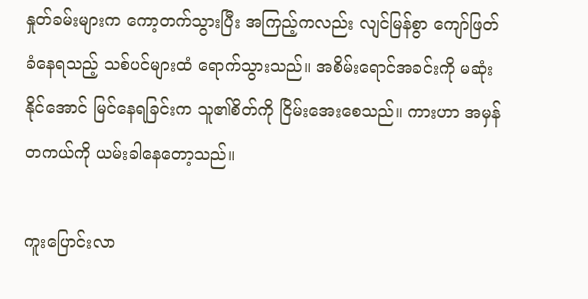နှုတ်ခမ်းများက ကော့တက်သွားပြီး အကြည့်ကလည်း လျင်မြန်စွာ ကျော်ဖြတ်ခံနေရသည့် သစ်ပင်များထံ ရောက်သွားသည်။ အစိမ်းရောင်အခင်းကို မဆုံးနိုင်အောင် မြင်နေရခြင်းက သူ၏စိတ်ကို ငြိမ်းအေးစေသည်။ ကားဟာ အမှန်တကယ်ကို ယမ်းခါနေတော့သည်။

ကူးပြောင်းလာ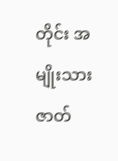တိုင်း အမျိုးသားဇာတ်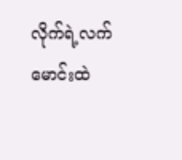လိုက်ရဲ့လက်မောင်းထဲ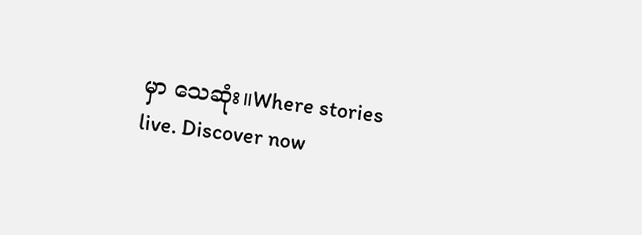မှာ သေဆုံး။Where stories live. Discover now